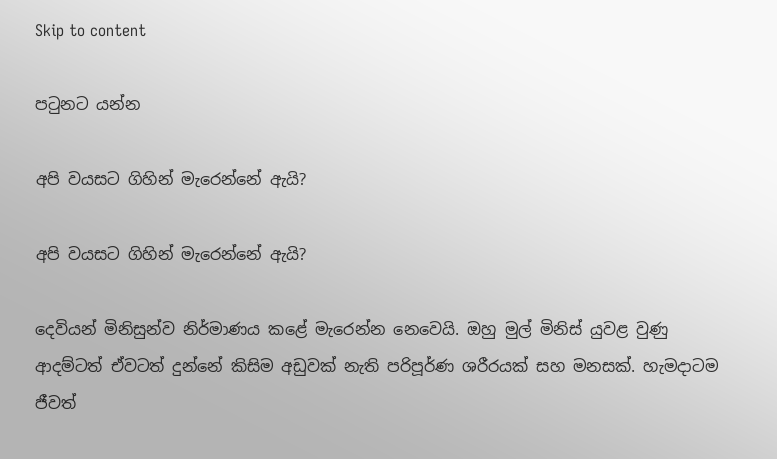Skip to content

පටුනට යන්න

අපි වයසට ගිහින් මැරෙන්නේ ඇයි?

අපි වයසට ගිහින් මැරෙන්නේ ඇයි?

දෙවියන් මිනිසුන්ව නිර්මාණය කළේ මැරෙන්න නෙවෙයි. ඔහු මුල් මිනිස් යුවළ වුණු ආදම්ටත් ඒවටත් දුන්නේ කිසිම අඩුවක් නැති පරිපූර්ණ ශරීරයක් සහ මනසක්. හැමදාටම ජීවත්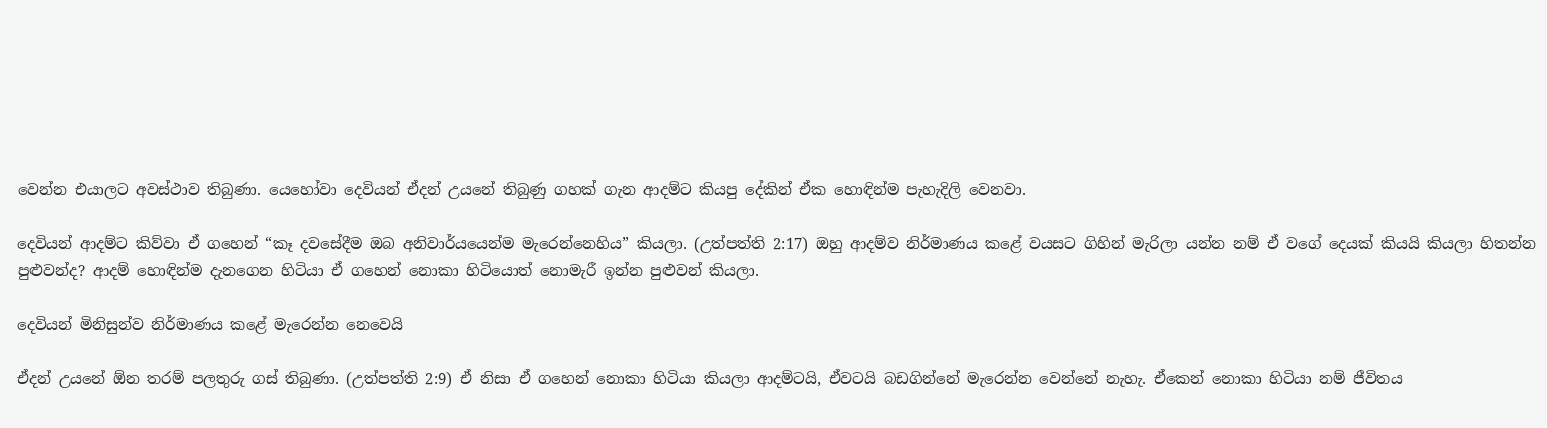වෙන්න එයාලට අවස්ථාව තිබුණා. යෙහෝවා දෙවියන් ඒදන් උයනේ තිබුණු ගහක් ගැන ආදම්ට කියපු දේකින් ඒක හොඳින්ම පැහැදිලි වෙනවා.

දෙවියන් ආදම්ට කිව්වා ඒ ගහෙන් “කෑ දවසේදීම ඔබ අනිවාර්යයෙන්ම මැරෙන්නෙහිය” කියලා. (උත්පත්ති 2:17) ඔහු ආදම්ව නිර්මාණය කළේ වයසට ගිහින් මැරිලා යන්න නම් ඒ වගේ දෙයක් කියයි කියලා හිතන්න පුළුවන්ද? ආදම් හොඳින්ම දැනගෙන හිටියා ඒ ගහෙන් නොකා හිටියොත් නොමැරී ඉන්න පුළුවන් කියලා.

දෙවියන් මිනිසුන්ව නිර්මාණය කළේ මැරෙන්න නෙවෙයි

ඒදන් උයනේ ඕන තරම් පලතුරු ගස් තිබුණා. (උත්පත්ති 2:9) ඒ නිසා ඒ ගහෙන් නොකා හිටියා කියලා ආදම්ටයි, ඒවටයි බඩගින්නේ මැරෙන්න වෙන්නේ නැහැ. ඒකෙන් නොකා හිටියා නම් ජීවිතය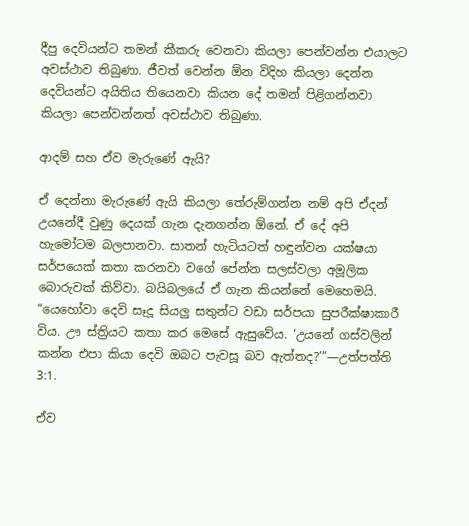දීපු දෙවියන්ට තමන් කීකරු වෙනවා කියලා පෙන්වන්න එයාලට අවස්ථාව තිබුණා. ජීවත් වෙන්න ඕන විදිහ කියලා දෙන්න දෙවියන්ට අයිතිය තියෙනවා කියන දේ තමන් පිළිගන්නවා කියලා පෙන්වන්නත් අවස්ථාව තිබුණා.

ආදම් සහ ඒව මැරුණේ ඇයි?

ඒ දෙන්නා මැරුණේ ඇයි කියලා තේරුම්ගන්න නම් අපි ඒදන් උයනේදී වුණු දෙයක් ගැන දැනගන්න ඕනේ. ඒ දේ අපි හැමෝටම බලපානවා. සාතන් හැටියටත් හඳුන්වන යක්ෂයා සර්පයෙක් කතා කරනවා වගේ පේන්න සලස්වලා අමූලික බොරුවක් කිව්වා. බයිබලයේ ඒ ගැන කියන්නේ මෙහෙමයි. “යෙහෝවා දෙවි සෑදූ සියලු සතුන්ට වඩා සර්පයා සුපරීක්ෂාකාරී විය. ඌ ස්ත්‍රියට කතා කර මෙසේ ඇසුවේය. ‘උයනේ ගස්වලින් කන්න එපා කියා දෙවි ඔබට පැවසූ බව ඇත්තද?’”—උත්පත්ති 3:1.

ඒව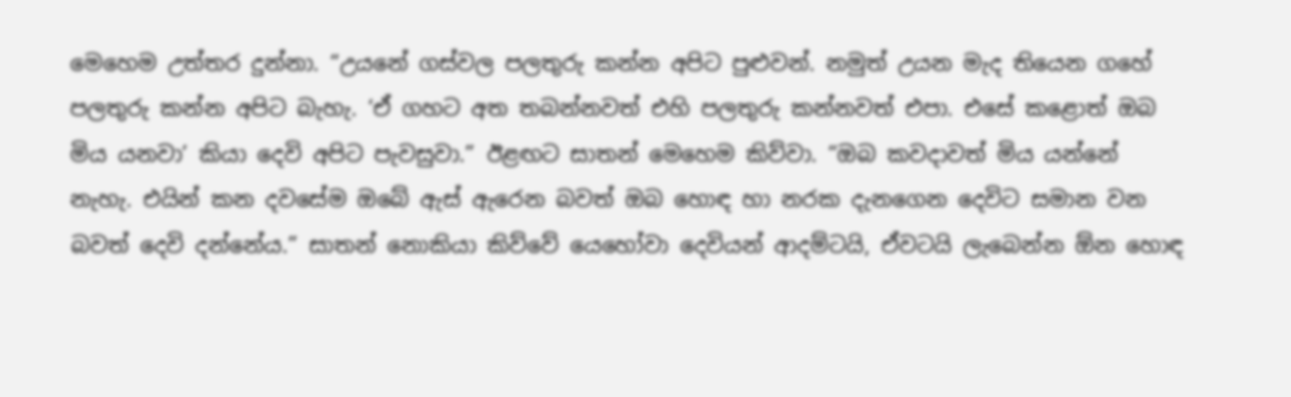මෙහෙම උත්තර දුන්නා. “උයනේ ගස්වල පලතුරු කන්න අපිට පුළුවන්. නමුත් උයන මැද තියෙන ගහේ පලතුරු කන්න අපිට බැහැ. ‘ඒ ගහට අත තබන්නවත් එහි පලතුරු කන්නවත් එපා. එසේ කළොත් ඔබ මිය යනවා’ කියා දෙවි අපිට පැවසුවා.” ඊළඟට සාතන් මෙහෙම කිව්වා. “ඔබ කවදාවත් මිය යන්නේ නැහැ. එයින් කන දවසේම ඔබේ ඇස් ඇරෙන බවත් ඔබ හොඳ හා නරක දැනගෙන දෙවිට සමාන වන බවත් දෙවි දන්නේය.” සාතන් නොකියා කිව්වේ යෙහෝවා දෙවියන් ආදම්ටයි, ඒවටයි ලැබෙන්න ඕන හොඳ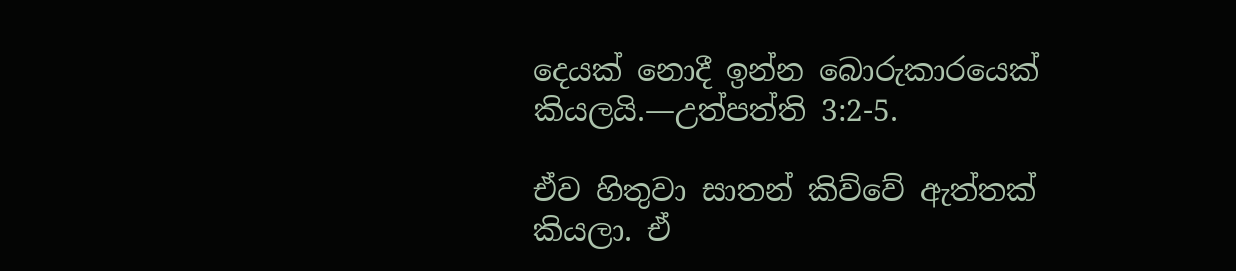දෙයක් නොදී ඉන්න බොරුකාරයෙක් කියලයි.—උත්පත්ති 3:2-5.

ඒව හිතුවා සාතන් කිව්වේ ඇත්තක් කියලා. ඒ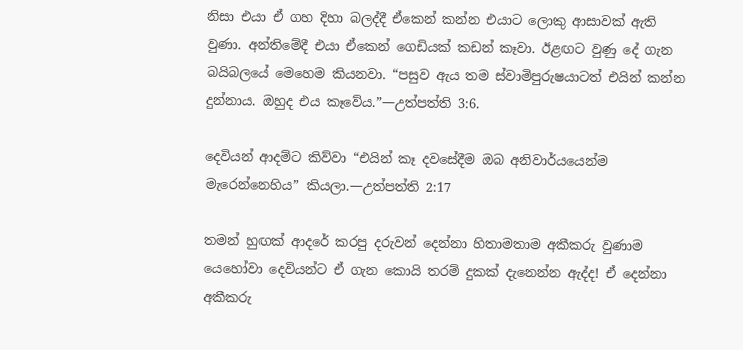නිසා එයා ඒ ගහ දිහා බලද්දී ඒකෙන් කන්න එයාට ලොකු ආසාවක් ඇති වුණා. අන්තිමේදී එයා ඒකෙන් ගෙඩියක් කඩන් කෑවා. ඊළඟට වුණු දේ ගැන බයිබලයේ මෙහෙම කියනවා. “පසුව ඇය තම ස්වාමිපුරුෂයාටත් එයින් කන්න දුන්නාය. ඔහුද එය කෑවේය.”—උත්පත්ති 3:6.

දෙවියන් ආදම්ට කිව්වා “එයින් කෑ දවසේදීම ඔබ අනිවාර්යයෙන්ම මැරෙන්නෙහිය” කියලා.—උත්පත්ති 2:17

තමන් හුඟක් ආදරේ කරපු දරුවන් දෙන්නා හිතාමතාම අකීකරු වුණාම යෙහෝවා දෙවියන්ට ඒ ගැන කොයි තරම් දුකක් දැනෙන්න ඇද්ද! ඒ දෙන්නා අකීකරු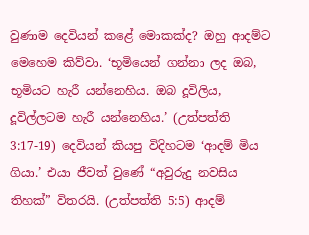වුණාම දෙවියන් කළේ මොකක්ද? ඔහු ආදම්ට මෙහෙම කිව්වා. ‘භූමියෙන් ගන්නා ලද ඔබ, භූමියට හැරී යන්නෙහිය. ඔබ දූවිලිය, දූවිල්ලටම හැරී යන්නෙහිය.’ (උත්පත්ති 3:17-19) දෙවියන් කියපු විදිහටම ‘ආදම් මිය ගියා.’ එයා ජීවත් වුණේ “අවුරුදු නවසිය තිහක්” විතරයි. (උත්පත්ති 5:5) ආදම්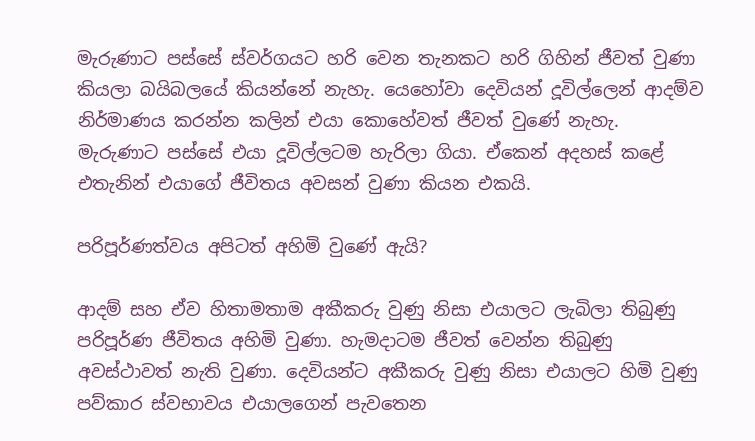මැරුණාට පස්සේ ස්වර්ගයට හරි වෙන තැනකට හරි ගිහින් ජීවත් වුණා කියලා බයිබලයේ කියන්නේ නැහැ. යෙහෝවා දෙවියන් දූවිල්ලෙන් ආදම්ව නිර්මාණය කරන්න කලින් එයා කොහේවත් ජීවත් වුණේ නැහැ. මැරුණාට පස්සේ එයා දූවිල්ලටම හැරිලා ගියා. ඒකෙන් අදහස් කළේ එතැනින් එයාගේ ජීවිතය අවසන් වුණා කියන එකයි.

පරිපූර්ණත්වය අපිටත් අහිමි වුණේ ඇයි?

ආදම් සහ ඒව හිතාමතාම අකීකරු වුණු නිසා එයාලට ලැබිලා තිබුණු පරිපූර්ණ ජීවිතය අහිමි වුණා. හැමදාටම ජීවත් වෙන්න තිබුණු අවස්ථාවත් නැති වුණා. දෙවියන්ට අකීකරු වුණු නිසා එයාලට හිමි වුණු පව්කාර ස්වභාවය එයාලගෙන් පැවතෙන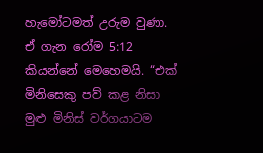හැමෝටමත් උරුම වුණා. ඒ ගැන රෝම 5:12 කියන්නේ මෙහෙමයි. “එක් මිනිසෙකු පව් කළ නිසා මුළු මිනිස් වර්ගයාටම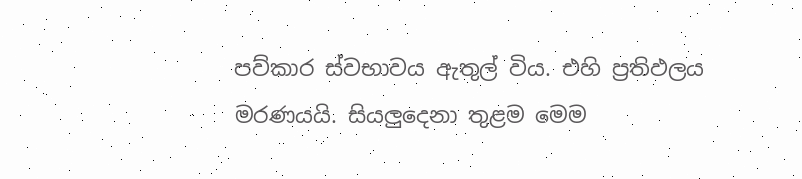පව්කාර ස්වභාවය ඇතුල් විය. එහි ප්‍රතිඵලය මරණයයි. සියලුදෙනා තුළම මෙම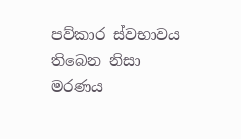පව්කාර ස්වභාවය තිබෙන නිසා මරණය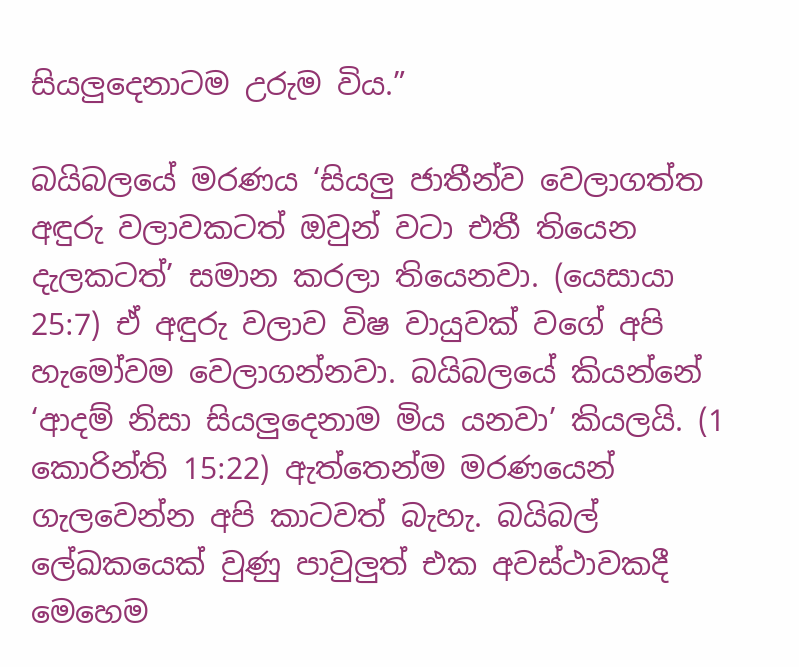සියලුදෙනාටම උරුම විය.”

බයිබලයේ මරණය ‘සියලු ජාතීන්ව වෙලාගත්ත අඳුරු වලාවකටත් ඔවුන් වටා එතී තියෙන දැලකටත්’ සමාන කරලා තියෙනවා. (යෙසායා 25:7) ඒ අඳුරු වලාව විෂ වායුවක් වගේ අපි හැමෝවම වෙලාගන්නවා. බයිබලයේ කියන්නේ ‘ආදම් නිසා සියලුදෙනාම මිය යනවා’ කියලයි. (1 කොරින්ති 15:22) ඇත්තෙන්ම මරණයෙන් ගැලවෙන්න අපි කාටවත් බැහැ. බයිබල් ලේඛකයෙක් වුණු පාවුලුත් එක අවස්ථාවකදී මෙහෙම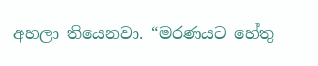අහලා තියෙනවා. “මරණයට හේතු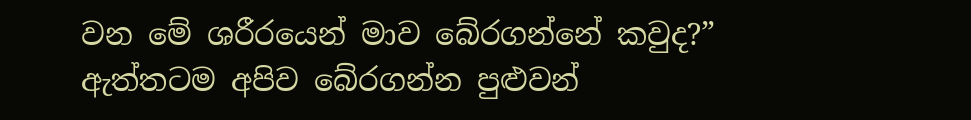වන මේ ශරීරයෙන් මාව බේරගන්නේ කවුද?” ඇත්තටම අපිව බේරගන්න පුළුවන්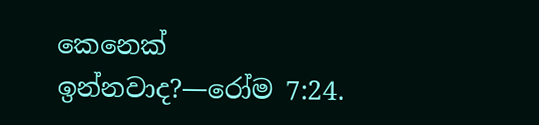කෙනෙක් ඉන්නවාද?—රෝම 7:24.